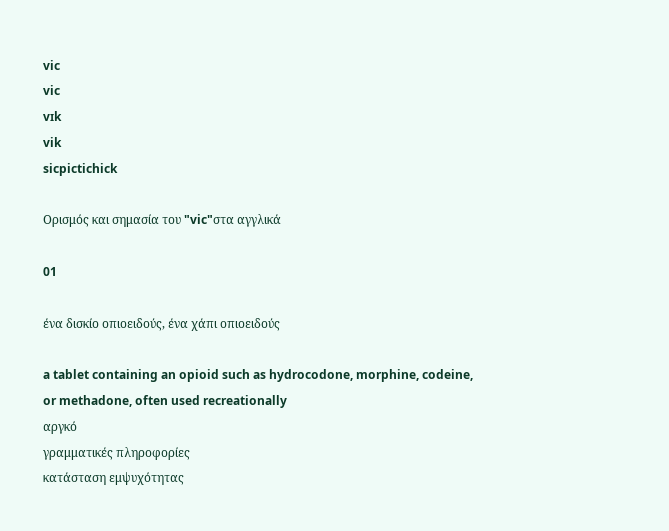vic
vic
vɪk
vik
sicpictichick

Ορισμός και σημασία του "vic"στα αγγλικά

01

ένα δισκίο οπιοειδούς, ένα χάπι οπιοειδούς

a tablet containing an opioid such as hydrocodone, morphine, codeine, or methadone, often used recreationally
αργκό
γραμματικές πληροφορίες
κατάσταση εμψυχότητας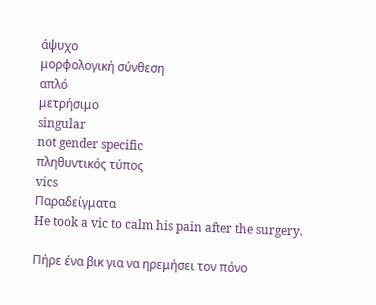άψυχο
μορφολογική σύνθεση
απλό
μετρήσιμο
singular
not gender specific
πληθυντικός τύπος
vics
Παραδείγματα
He took a vic to calm his pain after the surgery.

Πήρε ένα βικ για να ηρεμήσει τον πόνο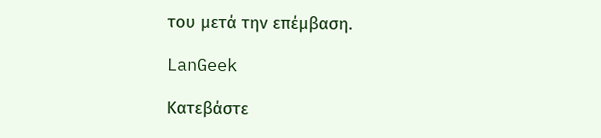του μετά την επέμβαση.

LanGeek

Κατεβάστε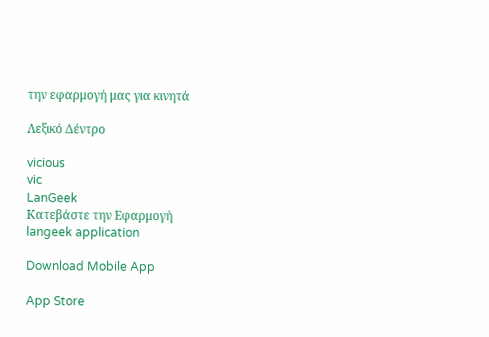την εφαρμογή μας για κινητά

Λεξικό Δέντρο

vicious
vic
LanGeek
Κατεβάστε την Εφαρμογή
langeek application

Download Mobile App

App Store